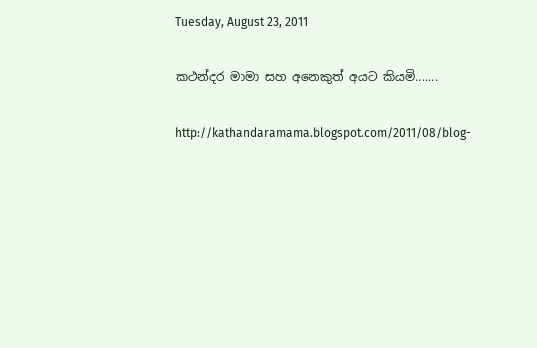Tuesday, August 23, 2011

කථන්දර මාමා සහ අනෙකුත් අයට කියමි.......

http://kathandaramama.blogspot.com/2011/08/blog-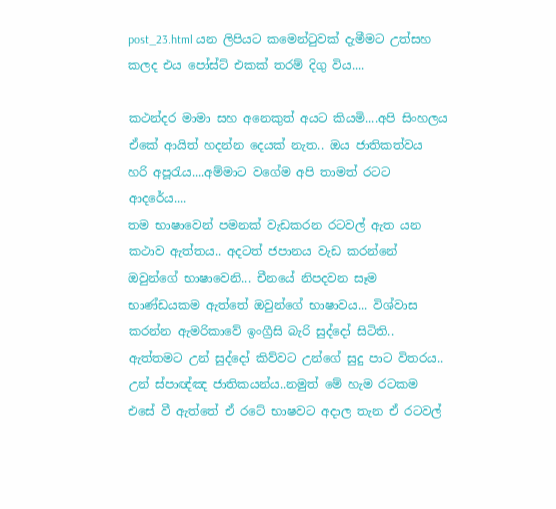post_23.html යන ලිපියට කමෙන්ටුවක් දැමීමට උත්සහ කලද එය පෝස්ට් එකක් තරම් දිගු විය....

කථන්දර මාමා සහ අනෙකුත් අයට කියමි....අපි සිංහලය ඒකේ ආයිත් හදන්න දෙයක් නැත.. ඔය ජාතිකත්වය හරි අපූරැය....අම්මාට වගේම අපි තාමත් රටට ආදරේය....
තම භාෂාවෙන් පමනක් වැඩකරන රටවල් ඇත යන කථාව ඇත්තය.. අදටත් ජපානය වැඩ කරන්නේ ඔවුන්ගේ භාෂාවෙනි... චීනයේ නිපදවන සෑම භාණ්ඩයකම ඇත්තේ ඔවුන්ගේ භාෂාවය... විශ්වාස කරන්න ඇමරිකාවේ ඉංග්‍රීසි බැරි සුද්දෝ සිටිති.. ඇත්තමට උන් සුද්දෝ කිව්වට උන්ගේ සුදු පාට විතරය.. උන් ස්පාඥ්ඤ ජාතිකයන්ය..නමුත් මේ හැම රටකම එසේ වී ඇත්තේ ඒ රටේ භාෂවට අදාල තැන ඒ රටවල්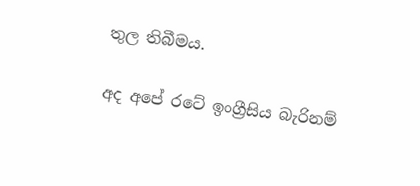තුල තිබීමය.

අද අපේ රටේ ඉංග්‍රීසිය බැරිනම්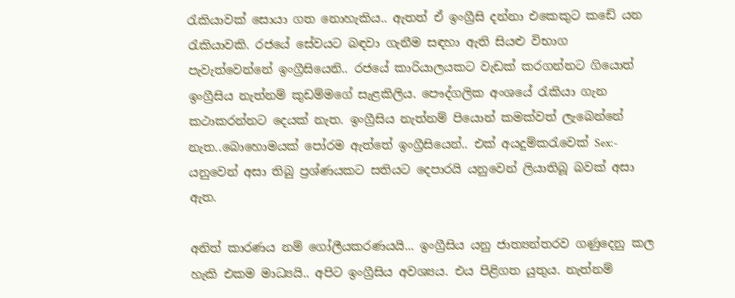රැකියාවක් සොයා ගත නොහැකිය.. ඇතත් ඒ ඉංග්‍රීසි දන්නා එකෙකුට කඩේ යන රැකියාවකි. රජයේ සේවයට බඳවා ගැනීම සඳහා ඇති සියළු විභාග පැවැත්වෙන්නේ ඉංග්‍රීසියෙනි.. රජයේ කාරියාලයකට වැඩක් කරගන්නට ගියොත් ඉංග්‍රීසිය නැත්නම් කුඩම්මගේ සැළකිලිය. පෞද්ගලික අංශයේ රැකියා ගැන කථාකරන්නට දෙයක් නැත. ඉංග්‍රීසිය නැත්නම් පියොන් කමක්වත් ලැබෙන්නේ නැත..බොහොමයක් පෝරම ඇත්තේ ඉංග්‍රීසියෙන්.. එක් අයදුම්කරැවෙක් Sex:- යනුවෙන් අසා තිබු ප්‍රශ්ණයකට සතියට දෙපාරයි යනුවෙන් ලියාතිබූ බවක් අසා ඇත.

අනිත් කාරණය නම් ගෝලීයකරණයයි... ඉංග්‍රීසිය යනු ජාත්‍යන්තරව ගණුදෙනු කල හැකි එකම මාධ්‍යයි.. අපිට ඉංග්‍රීසිය අවශ්‍යය. එය පිළිගත යුතුය. නැත්නම්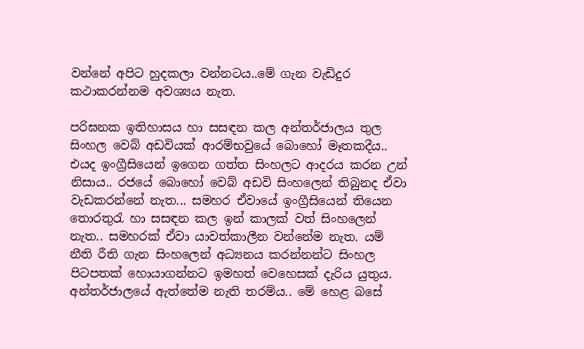වන්නේ අපිට හුදකලා වන්නටය..මේ ගැන වැඩිදුර කථාකරන්නම අවශ්‍යය නැත.

පරිඝනක ඉතිහාසය හා සසඳන කල අන්තර්ජාලය තුල සිංහල වෙබ් අඩවියක් ආරම්භවුයේ බො‍හෝ මෑතකදීය.. එයද ඉංග්‍රීසියෙන් ඉගෙන ගත්ත සිංහලට ආදරය කරන උන් නිසාය.. රජයේ බොහෝ වෙබ් අඩවි සිංහලෙන් තිබුනද ඒවා වැඩකරන්නේ නැත... සමහර ඒවායේ ඉංග්‍රීසියෙන් තියෙන තොරතුරැ හා සසඳන කල ඉන් කාලක් වත් සිංහලෙන් නැත.. සමහරක් ඒවා යාවත්කාලීන වන්නේම නැත. යම් නීති රීති ගැන සිංහලෙන් අධ්‍යනය කරන්නන්ට සිංහල පිටපතක් හොයාගන්නට ඉමහත් වෙහෙසක් දැරිය යුතුය. අන්තර්ජාලයේ ඇත්තේම නැති තරම්ය.. මේ හෙළ බසේ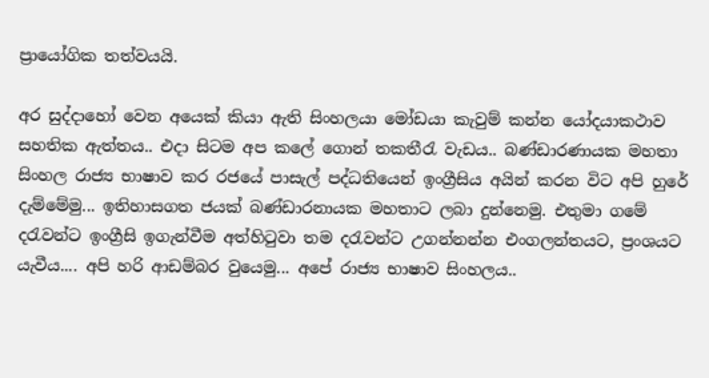ප්‍රායෝගික තත්වයයි.

අර සුද්දා‍හෝ වෙන අයෙක් කියා ඇති සිංහලයා මෝඩයා කැවුම් කන්න යෝදයාකථාව සහතික ඇත්තය.. එදා සිටම අප කලේ ගොන් තකතීරැ වැඩය.. බණ්ඩාරණායක මහතා සිංහල රාජ්‍ය භාෂාව කර රජයේ පාසැල් පද්ධතියෙන් ඉංග්‍රීසිය අයින් කරන විට අපි හුරේ දැම්මේමු... ඉතිහාසගත ජයක් බණ්ඩාරනායක මහතාට ලබා දුන්නෙමු. එතුමා ගමේ දරැවන්ට ඉංග්‍රීසි ඉගැන්වීම අත්හිටුවා තම දරැවන්ට උගන්නන්න එංගලන්තයට, ප්‍රංශයට යැවීය.... අපි හරි ආඩම්බර වුයෙමු... අපේ රාජ්‍ය භාෂාව සිංහලය..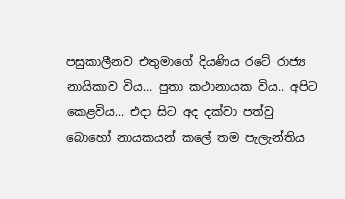පසුකාලීනව එතුමාගේ දියණිය රටේ රාජ්‍ය නායිකාව විය... පුතා කථානායක විය.. අපිට කෙළවිය... එදා සිට අද දක්වා පත්වු බොහෝ නායකයන් ‍‍කලේ තම පැලැන්තිය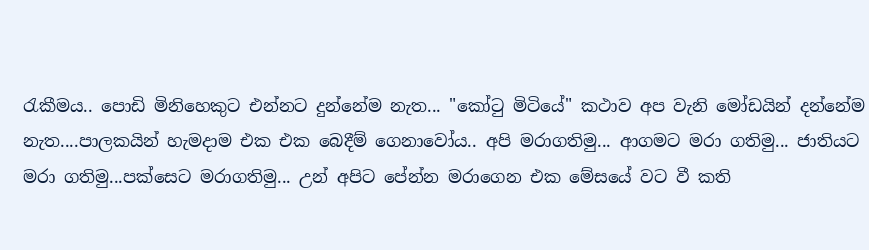රැකීමය.. පොඩි මිනිහෙකුට එන්නට දුන්නේම නැත... "කෝටු මිටියේ" කථාව අප වැනි මෝඩයින් දන්නේම නැත....පාලකයින් හැමදාම එක එක බෙදීම් ගෙනාවෝය.. අපි මරාගතිමු... ආගමට මරා ගතිමු... ජාතියට මරා ගතිමු...පක්සෙට මරාගතිමු... උන් අපිට පේන්න මරාගෙන එක මේසයේ වට වී කති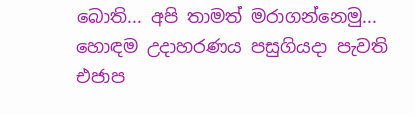බොති... අපි තාමත් මරාගන්නෙමු... හොඳම උදාහරණය පසුගියදා පැවති එජාප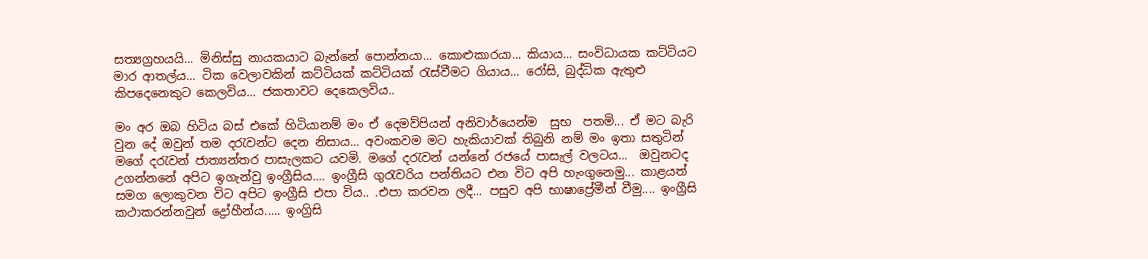සත්‍යග්‍රහයයි... මිනිස්සු නායකයාට බැන්නේ පොන්නයා... කොළුකාරයා... කියාය... සංවිධායක කට්ටියට මාර ආතල්ය... ටික වෙලාවකින් කට්ටියක් කට්ටියක් රැස්වීමට ගියාය... රෝසි, බුද්ධික ඇතුළු කිපදෙනෙකුට කෙලවිය... ජකතාවට දෙකෙලවිය..

මං අර ඔබ හිටිය බස් එකේ හිටියානම් මං ඒ දෙමව්පියන් අනිවාර්යෙන්ම  සුභ  පතමි... ඒ මට බැරි වුන දේ ‍ඔවුන් තම දරැවන්ට දෙන නිසාය... අවංකවම මට හැකියාවක් තිබුනි නම් මං ඉතා සතුටින් මගේ දරැවන් ජාත්‍යන්තර පාසැලකට යවමි. මගේ දරැවන් යන්නේ රජයේ පාසැල් වලටය...  ඔවුනටද උගන්නනේ අපිට ඉගැන්වු ඉංග්‍රීසිය.... ඉංග්‍රීසි ගුරැවරිය පන්තියට එන විට අපි හැංගුනෙමු... කාළයත් සමග ලොකුවන විට අපිට ඉංග්‍රීසි එපා විය.. .එපා කරවන ලදී... පසුව අපි භාෂාප්‍රේමීන් වීමු.... ඉංග්‍රීසි කථාකරන්නවුන් ද්‍රෝහීන්ය..... ඉංග්‍රිසි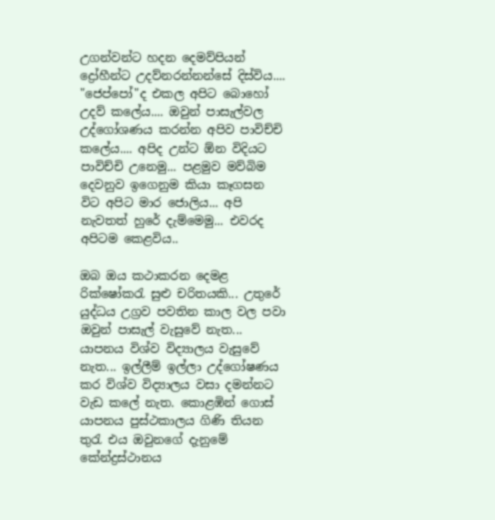උගන්වන්ට හදන දෙමව්පියන් ද්‍රෝහීන්ට උදව්නරන්නන්සේ දිස්විය.... "ජෙප්පෝ"ද එකල අපිට බොහෝ උදව් කලේය.... ඔවුන් පාසැල්වල උද්ගෝශණය කරන්න අපිව පාවිච්චි කලේය.... අපිද උන්ට ඕන විදියට පාවිච්චි උනෙමු... පළමුව මව්බිම දෙවනුව ඉගෙනුම කියා කෑගසන විට අපිට මාර ජොලිය... අපි නැවතත් හුරේ දැම්මෙමු... එවරද අපිටම කෙළවිය..

ඔබ ඔය කථාකරන දෙමළ රික්ෂෝකරැ සුළු චරිතයකි... උතුරේ යුද්ධය උග්‍රව පවතින කාල වල පවා ඔවුන් පාසැල් වැසුවේ නැත... යාපනය විශ්ව විද්‍යාලය වැසුවේ නැත... ඉල්ලීම් ඉල්ලා උද්ගෝෂණය කර විශ්ව විද්‍යාලය වසා දමන්නට වැඩ කලේ නැත. කොළඹින් ගොස් යාපනය පුස්ථකාලය ගිණි තියන තුරැ එය ඔවුනගේ දැනුමේ කේන්ද්‍රස්ථානය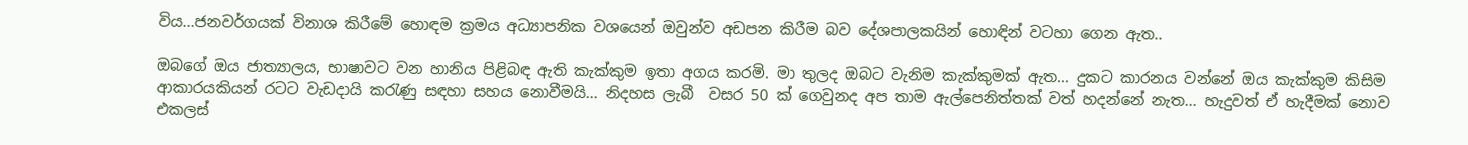විය...ජනවර්ගයක් විනාශ කිරීමේ හොඳම ක්‍රමය අධ්‍යාපනික වශයෙන් ඔවුන්ව අඩපන කිරීම බව දේශපාලකයින් හොඳින් වටහා ගෙන ඇත..

ඔබගේ ඔය ජාත්‍යාලය, භාෂාවට වන හානිය පිළිබඳ ඇති කැක්කුම ඉතා අගය කරමි. මා තුලද ඔබට වැනිම කැක්කුමක් ඇත... දුකට කාරනය වන්නේ ඔය කැක්කුම කිසිම ආකාරයකියන් රටට වැඩදායි කරැණු සඳහා ස‍හය නොවීමයි... නිදහස ලැබී  වසර 50 ක් ගෙවුනද අප තාම ඇල්පෙනිත්තක් වත් හදන්නේ නැත... හැදුවත් ඒ හැදීමක් නොව එකලස්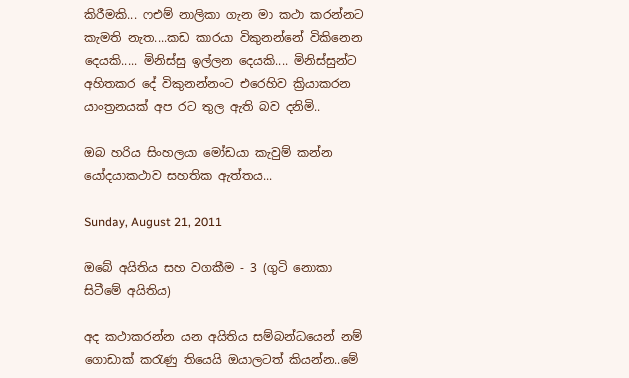කිරීමකි... ෆඑම් නාලිකා ගැන මා කථා කරන්නට කැමති නැත....කඩ කාරයා විකුනන්නේ විකිනෙන දෙයකි..... මිනිස්සු ඉල්ලන දෙයකි.... මිනිස්සුන්ට අහිතකර දේ විකුනන්නංට එරෙහිව ක්‍රියාකරන යාංත්‍රනයක් අප රට තුල ඇති බව දනිමි..

ඔබ හරිය සිංහලයා මෝඩයා කැවුම් කන්න යෝදයාකථාව සහතික ඇත්තය...

Sunday, August 21, 2011

ඔබේ අයිතිය සහ වගකීම - 3 (ගුටි නොකා සිටීමේ අයිතිය)

අද කථාකරන්න යන අයිතිය සම්බන්ධයෙන් නම් ගොඩාක් කරැණු තියෙයි ඔයාලටත් කියන්න..මේ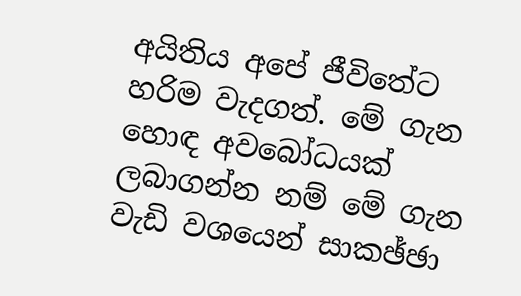අයිතිය අපේ ජීවිතේට හරිම වැදගත්. මේ ගැන හොඳ අවබෝධයක් ලබාගන්න නම් මේ ගැන වැඩි වශයෙන් සාකඡ්ඡා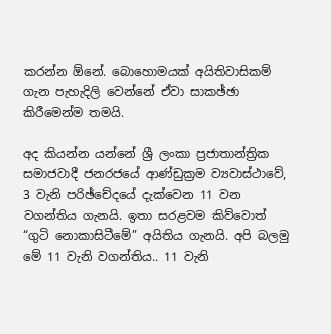කරන්න ඕනේ. බොහොමයක් අයිතිවාසිකම් ගැන පැහැදිලි වෙන්නේ ඒවා සාකඡ්ඡා කිරීමෙන්ම තමයි.

අද කියන්න යන්නේ ශ්‍රී ලංකා ප්‍රජාතාන්ත්‍රික සමාජවාදී ජනරජයේ ආණ්ඩුක්‍රම ව්‍යවාස්ථාවේ, 3 වැනි පරිඡ්චේදයේ දැක්වෙන 11 වන වගන්තිය ගැනයි. ඉතා සරළවම කිව්වොත් “ගුටි නොකාසිටීමේ” අයිතිය ගැනයි. අපි බලමු මේ 11 වැනි වගන්තිය.. 11 වැනි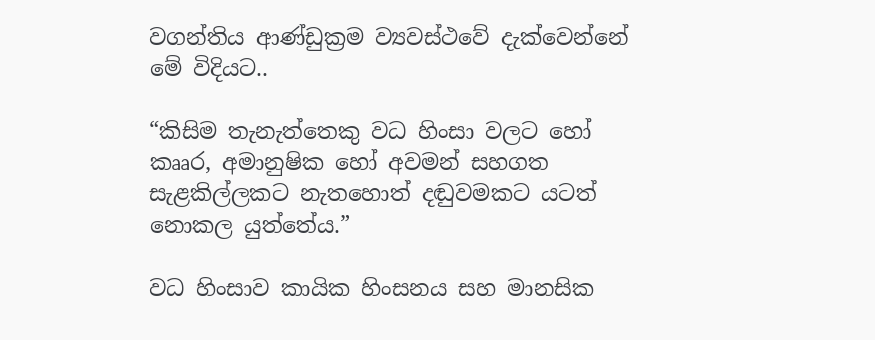වගන්තිය ‍ආණ්ඩුක්‍රම ව්‍යවස්ථවේ දැක්වෙන්නේ මේ විදියට..

“කිසිම තැනැත්තෙකු වධ හිංසා වලට හෝ කෲර, අමානුෂික හෝ අවමන් සහගත සැළකිල්ලකට නැතහොත් දඬුවමකට යටත් නොකල යුත්තේය.”

වධ හිංසාව කායික හිංසනය සහ මානසික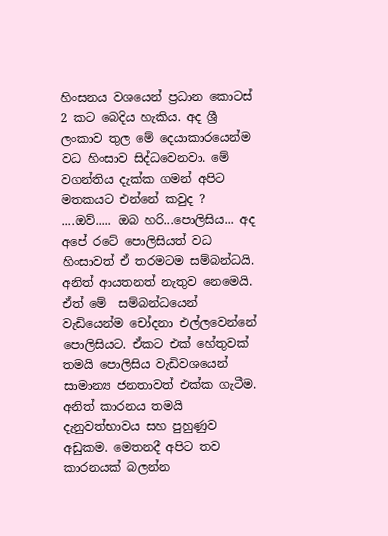හිංසනය වශයෙන් ප්‍රධාන කොටස් 2 කට බෙදිය හැකිය. අද ශ්‍රී ලංකාව තුල මේ දෙයාකාරයෙන්ම වධ හිංසාව සිද්ධවෙනවා. මේ වගන්තිය දැක්ක ගමන් අපිට මතකයට එන්නේ කවුද ? ....ඔව්..... ඔබ හරි...පොලිසිය... අද අපේ රටේ පොලිසියත් වධ හිංසාවත් ඒ තරමටම සම්බන්ධයි. අනිත් ආයතනත් නැතුව නෙමෙයි. ඒත් මේ  සම්බන්ධයෙන් වැඩියෙන්ම චෝදනා එල්ලවෙන්නේ පොලිසියට. ඒකට එක් හේතුවක් තමයි පොලිසිය වැඩිවශයෙන් සාමාන්‍ය ජනතාවත් එක්ක ගැටීම. අනිත් කාරනය තමයි දැනුවත්භාවය සහ පුහුණුව අඩුකම. මෙතනදී අපිට තව කාරනයක් බලන්න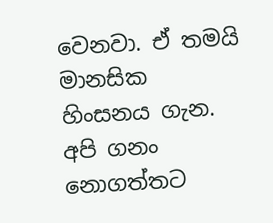වෙනවා. ඒ තමයි මානසික හිංසනය ගැන. අපි ගනං නොගත්තට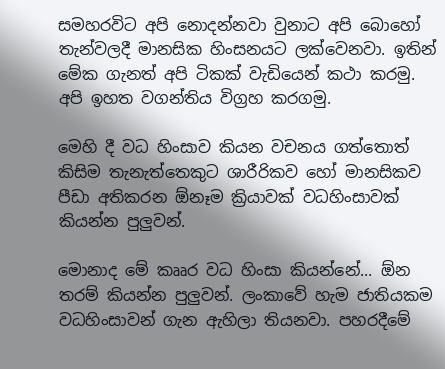සමහරවිට අපි නොදන්නවා වුනාට අපි බොහෝ තැන්වලදී මානසික හිංසනයට ලක්වෙනවා. ඉතින් මේක ගැනත් අපි ටිකක් වැඩියෙන් කථා කරමු. අපි ඉහත වගන්තිය විග්‍රහ කරගමු.

මෙහි දී වධ හිංසාව කියන වචනය ගත්තොත් කිසිම තැනැත්තෙකුට ශාරීරිකව හෝ මානසිකව පීඩා අතිකරන ඕනෑම ක්‍රියාවක් වධහිංසාවක් කියන්න පුලුවන්.

මොනාද මේ කෲර වධ හිංසා කියන්නේ... ඕන තරම් කියන්න පුලුවන්. ලංකාවේ හැම ජාතියකම වධහිංසාවන් ගැන ඇහිලා තියනවා. පහරදීමේ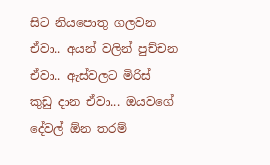සිට නියපොතු ගලවන ඒවා.. අයන් වලින් පුච්චන ඒවා.. ඇස්වලට මිරිස් කුඩු දාන ඒවා... ඔයවගේ දේවල් ඕන තරම්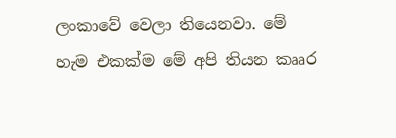ලංකාවේ වෙලා තියෙනවා. මේ හැම එකක්ම මේ අපි තියන කෲර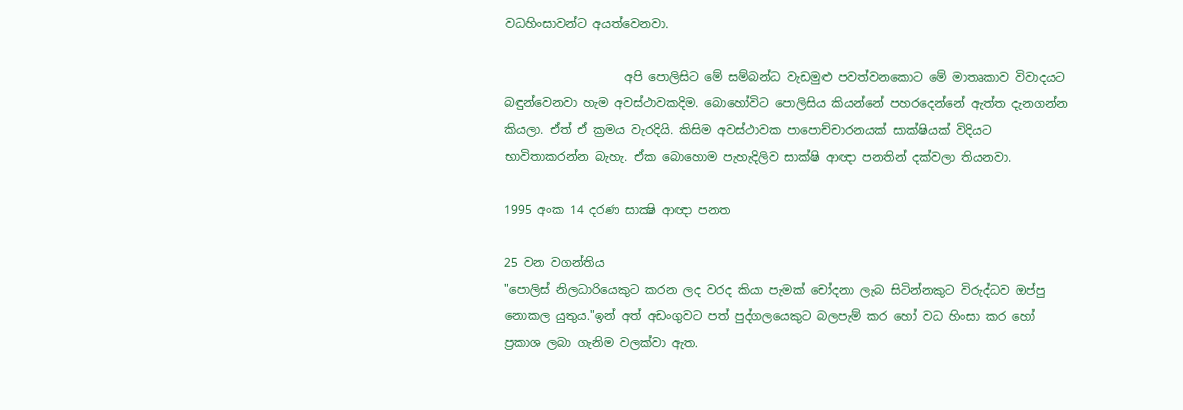වධහිංසාවන්ට අයත්වෙනවා.

                    අපි පොලිසිට මේ සම්බන්ධ වැඩමුළු පවත්වනකොට මේ මාතෘකාව විවාදයට බඳුන්වෙනවා හැම අවස්ථාවකදිම. බොහෝවිට පොලිසිය කියන්නේ පහරදෙන්නේ ඇත්ත දැනගන්න කියලා. ඒත් ඒ ක්‍රමය වැරදියි. කිසිම අවස්ථාවක පාපොච්චාරනයක් සාක්ෂියක් විදියට භාවිතාකරන්න බැහැ. ඒක බොහොම පැහැදිලිව සාක්ෂි ආඥා පනතින් දක්වලා තියනවා.

1995 අංක 14 දරණ සාක්‍ෂි ආඥා පනත

25 වන වගන්තිය
"පොලිස් නිලධාරියෙකුට කරන ලද වරද කියා පැමක් චෝදනා ලැබ සිටින්නකුට විරුද්ධව ඔප්පු නොකල යුතුය."ඉන් අත් අඩංගුවට පත් පුද්ගලයෙකුට බලපැම් කර හෝ වධ හිංසා කර හෝ ප්‍රකාශ ලබා ගැනිම වලක්වා ඇත.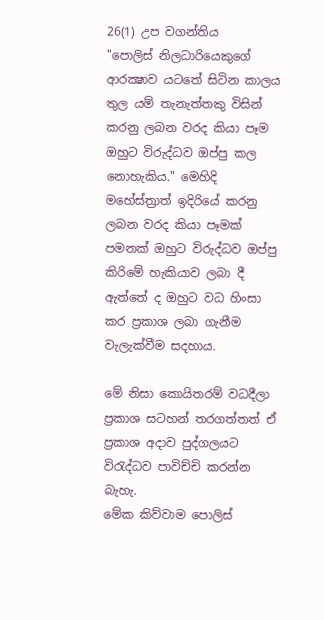26(1) උප වගන්තිය
"පොලිස් නිලධාරියෙකුගේ ආරක්‍ෂාව යටතේ සිටින කාලය තුල යම් තැනැත්තකු විසින් කරනු ලබන වරද කියා පෑම ඔහුට විරුද්ධව ඔප්පු කල නොහැකිය." මෙහිදි මහේස්ත්‍රාත් ඉදිරියේ කරනු ලබන වරද කියා පෑමක් පමනක් ඔහුට විරුද්ධව ඔප්පු කිරිමේ හැකියාව ලබා දී ඇත්තේ ද ඔහුට වධ හිංසා කර ප්‍රකාශ ලබා ගැනීම වැලැක්වීම සදහාය.

මේ නිසා කොයිතරම් වධදීලා ප්‍රකාශ සටහන් තරගත්තත් ඒ ප්‍රකාශ අදාව පුද්ගලයට විරැද්ධව පාවිච්චි කරන්න බැහැ.
මේක කිව්වාම පොලිස්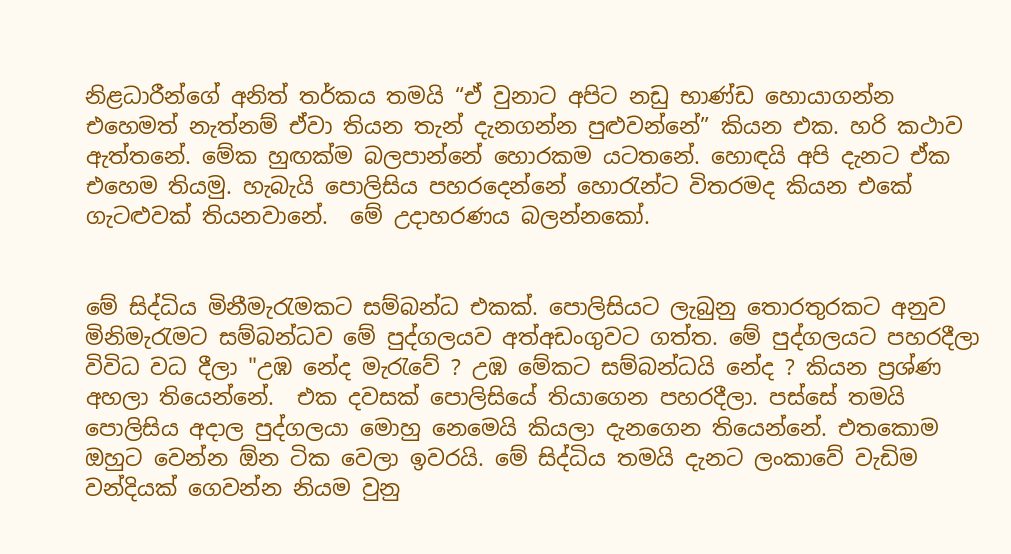නිළධාරීන්ගේ අනිත් තර්කය තමයි “ඒ වුනාට අපිට නඩු භාණ්ඩ හොයාගන්න එහෙමත් නැත්නම් ඒවා තියන තැන් දැනගන්න පුළුවන්නේ” කියන එක. හරි කථාව ඇත්තනේ. මේක හුඟක්ම බලපාන්නේ හොරකම යටතනේ. හොඳයි අපි දැනට ඒක එහෙම තියමු. හැබැයි පොලිසිය පහරදෙන්නේ හොරැන්ට විතරමද කියන එකේ ගැටළුවක් තියනවානේ.  මේ උදාහරණය බලන්නකෝ.


මේ සිද්ධිය මිනීමැරැමකට සම්බන්ධ එකක්. පොලිසියට ලැබුනු තොරතුරකට අනුව මිනිමැරැමට සම්බන්ධව මේ පුද්ගලයව අත්අඩංගුවට ගත්ත. මේ පුද්ගලයට පහරදීලා විවිධ වධ දීලා "උඹ නේද මැරැවේ ? උඹ මේකට සම්බන්ධයි ‍නේද ? කියන ප්‍රශ්ණ අහලා තියෙන්නේ.  එක දවසක් පොලිසියේ තියාගෙන පහරදීලා. පස්සේ තමයි පොලිසිය අදාල පුද්ගලයා මොහු නෙමෙයි කියලා දැනගෙන තියෙන්නේ. එතකොම ඔහුට වෙන්න ඕන ටික වෙලා ඉවරයි. මේ සිද්ධිය තමයි දැනට ලංකාවේ වැඩිම වන්දියක් ගෙවන්න නියම වුනු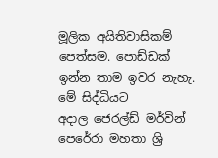මූලික අයිතිවාසිකම් පෙත්සම. පොඩ්ඩක් ඉන්න තාම ඉවර නැහැ. මේ සිද්ධියට අදාල ‍ජෙරල්ඩ් මර්වින් පෙරේරා මහතා ශ්‍රි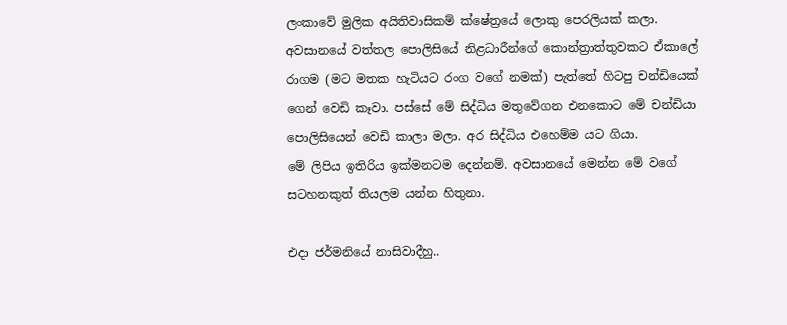ලංකාවේ මුලික අයිතිවාසිකම් ක්ෂේත්‍රයේ ලොකු පෙරලියක් කලා. අවසානයේ වත්තල පොලිසියේ නිළධාරීන්ගේ කොන්ත්‍රාත්තුවකට ඒකාලේ රාගම (මට මතක හැටියට රංග වගේ නමක්) පැත්තේ හිටපු චන්ඩියෙක් ගෙන් වෙඩි කෑවා. පස්සේ මේ සිද්ධිය මතුවේගන එනකොට මේ චන්ඩියා පොලිසියෙන් වෙඩි කාලා මලා. අර සිද්ධිය එහෙම්ම යට ගියා.
මේ ලිපිය ඉතිරිය ඉක්මනටම දෙන්නම්. අවසානයේ මෙන්න මේ වගේ සටහනකුත් තියලම යන්න හිතුනා.

එදා ජර්මනියේ නාසිවාදීහු..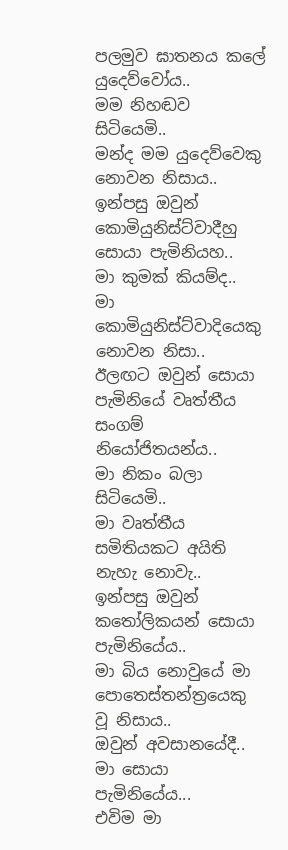පලමුව ඝාතනය කලේ යුදෙව්වෝය..
මම නිහඬව සිටියෙමි..
මන්ද මම යුදෙව්වෙකු නොවන නිසාය..
ඉන්පසු ඔවුන් කොමියුනිස්ට්වාදීහු සොයා පැමිනියහ..
මා කුමක් කියම්ද..
මා කොමියුනිස්ට්වාදියෙකු නොවන නිසා..
ඊලඟට ඔවුන් සොයා පැමිනියේ වෘත්තීය සංගම් නියෝජිතයන්ය..
මා නිකං බලා සිටියෙමි..
මා වෘත්තීය සමිතියකට අයිති නැහැ නොවැ..
ඉන්පසු ඔවුන් කතෝලිකයන් සොයා පැමිනියේය..
මා බිය නොවුයේ මා පොතෙස්තන්ත්‍රයෙකු වූ නිසාය..
ඔවුන් අවසානයේදී..
මා සොයා පැමිනියේය...
එවිම මා‍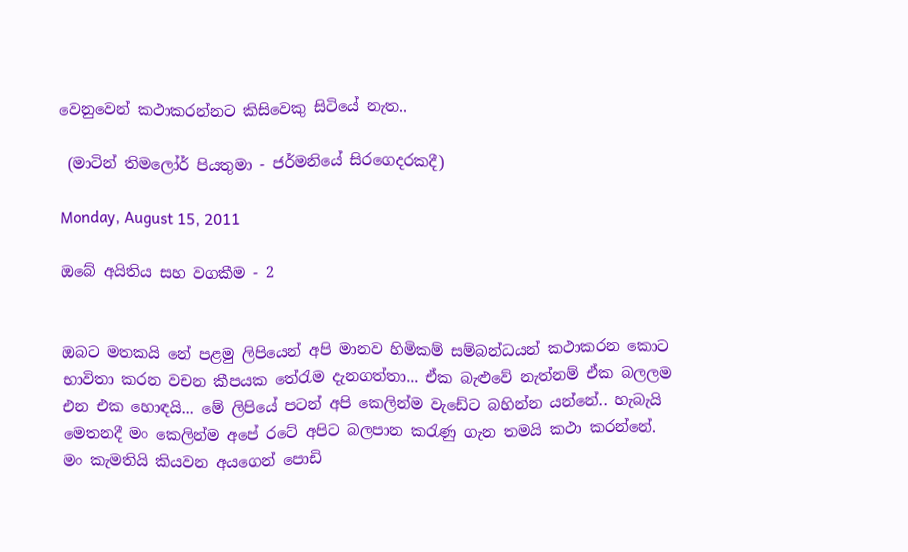වෙනුවෙන් කථාකරන්නට කිසිවෙකු සිටියේ නැත..

 (මාටින් තිමලෝර් පියතුමා - ජර්මනියේ සිරගෙදරකදී)

Monday, August 15, 2011

ඔබේ අයිතිය සහ වගකීම - 2


ඔබට මතකයි නේ පළමු ලිපියෙන් අපි මානව හිමිකම් සම්බන්ධයන් කථාකරන කොට භාවිතා කරන වචන කීපයක තේරැම දැනගත්තා... ඒක බැළුවේ නැත්නම් ඒක බලලම එන එක හොඳයි... මේ ලිපියේ පටන් අපි කෙලින්ම වැ‍ඩේට බහින්න යන්නේ.. හැබැයි මෙතනදී මං කෙලින්ම අපේ රටේ අපිට බලපාන කරැණු ගැන තමයි කථා කරන්නේ. මං කැමතියි කියවන අයගෙන් පොඩි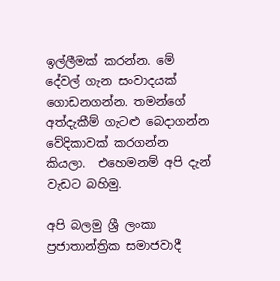ඉල්ලීමක් කරන්න. මේ දේවල් ගැන සංවාදයක් ගොඩනගන්න. තමන්ගේ අත්දැකීම් ගැටළු බෙදාගන්න වේදිකාවක් කරගන්න කියලා.  එහෙමනම් අපි දැන් වැඩට බහිමු.

අපි බලමු ශ්‍රී ලංකා ප්‍රජාතාන්ත්‍රික සමාජවාදී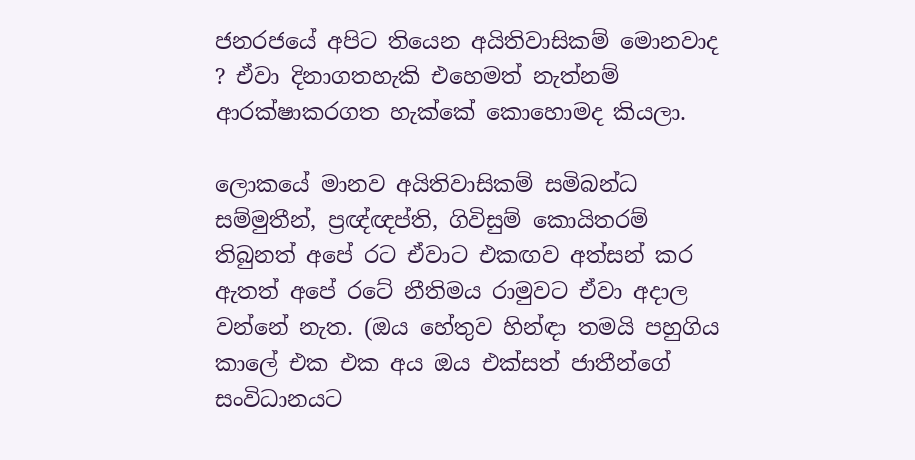ජනරජයේ අපිට තියෙන අයිතිවාසිකම් මොනවාද ? ඒවා දිනාගතහැකි එහෙමත් නැත්නම් ආරක්ෂාකරගත හැක්කේ කොහොමද කියලා.

ලොකයේ මානව අයිතිවාසිකම් සමිබන්ධ සම්මුතීන්, ප්‍රඥ්ඥප්ති, ගිවිසුම් කොයිතරම් තිබුනත් අපේ රට ඒවාට එකඟව අත්සන් කර ඇතත් අපේ රටේ නීතිමය රාමුවට ඒවා අදාල වන්නේ නැත. (ඔය හේතුව හින්ඳා තමයි පහුගිය කාලේ එක එක අය ඔය එක්සත් ජාතීන්ගේ සංවිධානයට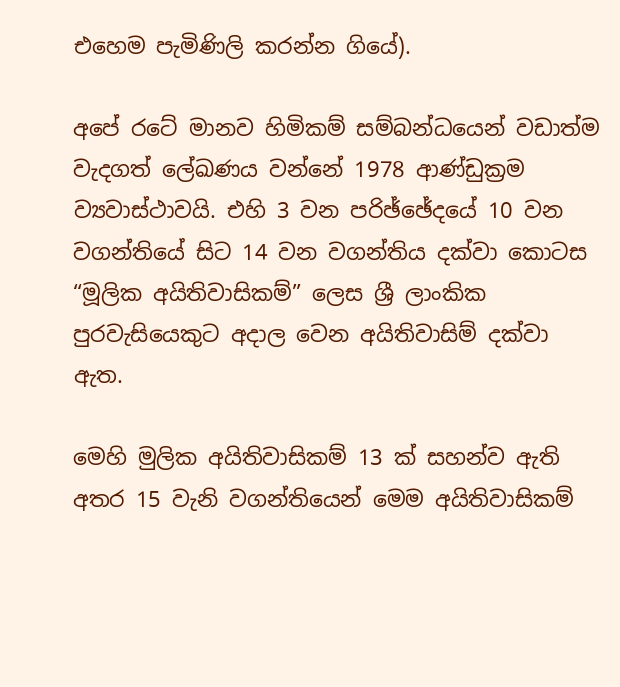එහෙම පැමිණිලි කරන්න ගියේ).

අපේ රටේ මානව හිමිකම් සම්බන්ධයෙන් වඩාත්ම වැදගත් ‍ලේඛණය වන්නේ 1978 ආණ්ඩුක්‍රම ව්‍යවාස්ථාවයි. එහි 3 වන පරිඡ්ඡේදයේ 10 වන වගන්තියේ සිට 14 වන වගන්තිය දක්වා කොටස “මූලික අයිතිවාසිකම්” ලෙස ශ්‍රී ලාංකික පුරවැසියෙකුට අදාල වෙන අයිතිවාසිම් දක්වා ඇත.

මෙහි මුලික අයිතිවාසිකම් 13 ක් සහන්ව ඇති අතර 15 වැනි වගන්තියෙන් මෙම අයිතිවාසිකම්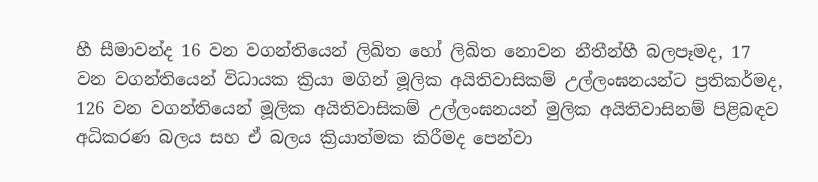හී සීමාවන්ද 16 වන වගන්තියෙන් ලිඛිත හෝ ලිඛිත නොවන නීතීන්හී බලපෑමද, 17 වන වගන්තියෙන් විධායක ක්‍රියා මගින් මූලික අයිතිවාසිකම් උල්ලංඝනයන්ට ප්‍රතිකර්මද, 126 වන වගන්තියෙන් මූලික අයිතිවාසිකම් උල්ලංඝනයන් මුලික අයිතිවාසිනම් පිළිබඳව අධිකරණ බලය සහ ඒ බලය ක්‍රියාත්මක කිරීමද පෙන්වා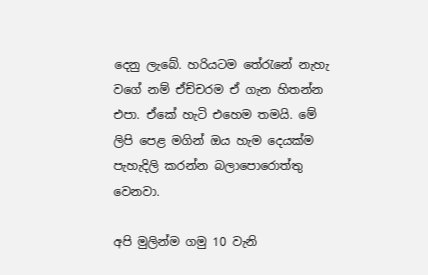දෙනු ලැබේ. හරියටම තේරැනේ නැහැ වගේ නම් ඒච්චරම ඒ ගැන හිතන්න එපා. ඒකේ හැටි එහෙම තමයි. මේ ලිපි පෙළ මගින් ඔය හැම දෙයක්ම පැහැදිලි කරන්න බලාපොරොත්තු වෙනවා.

අපි මුලින්ම ගමු 10 වැනි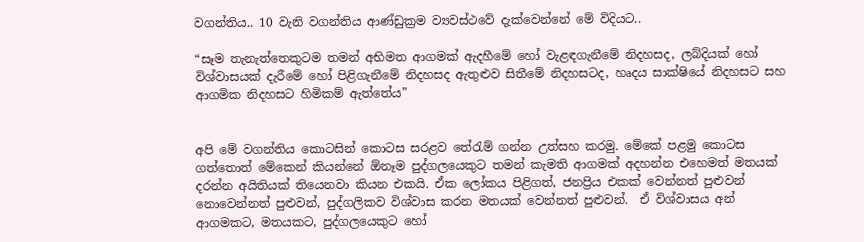වගන්තිය.. 10 වැනි වගන්තිය ‍ආණ්ඩුක්‍රම ව්‍යවස්ථවේ දැක්වෙන්නේ මේ විදියට..

“සෑම තැනැත්තෙකුටම තමන් අභිමත ආගමක් ඇදහීමේ හෝ වැළඳගැනීමේ නිදහසද, ලබ්දියක්‍ හෝ විශ්වාසයක් දැරීමේ හෝ පිළිගැනීමේ නිදහසද ඇතුළුව සිතී‍මේ නිදහසටද, හෘදය සාක්ෂියේ නිදහසට සහ ආගමික නිදහසට හිමිකම් ඇත්තේය”


අපි මේ වගන්‍තිය කොටසින් කොටස සරළව තේරැම් ගන්න උත්සහ කරමු. මේකේ පළමු කොටස ගත්තොත් මේකෙන් කියන්නේ ඕනෑම පුද්ගලයෙකුට තමන් කැමති ආගමක් අදහන්න එහෙමත් මතයක් දරන්න අයිතියක් තියෙනවා කි‍යන එකයි. ඒක ලෝකය පිළිගත්, ජනප්‍රිය එකක් වෙන්නත් පුළුවන් නොවෙන්නත් පුළුවන්, පුද්ගලිකව විශ්වාස කරන මතයක් වෙන්නත් පුළුවන්.  ඒ විශ්වාසය අන් ආගමකට‍, මතයකට, පුද්ගලයෙකුට හෝ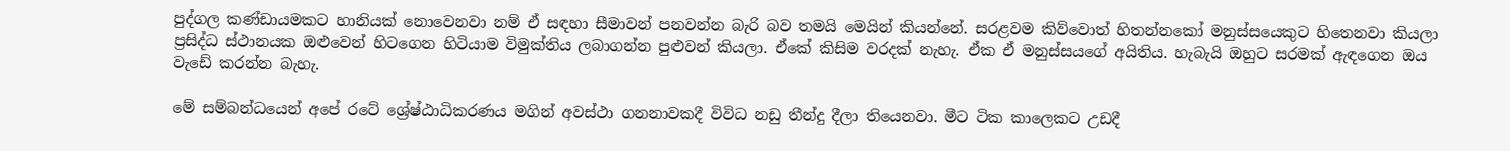පුද්ගල කණ්ඩායමකට හානියක් නොවෙනවා නම් ඒ සඳහා සීමාවන් පනවන්න බැරි බව තමයි මෙයින් කියන්නේ. සරළවම කිව්වොත් හිතන්නකෝ මනුස්සයෙකුට හිතෙනවා කියලා ප්‍රසිද්ධ ස්ථානයක ඔළුවෙන් හිටගෙන හිටියාම විමුක්තිය ලබාගන්න පුළුවන් කියලා. ඒකේ කිසිම වරදක් නැහැ. ඒක ඒ මනුස්සයගේ අයිතිය. හැබැයි ඔහුට සරමක් ඇඳගෙන ඔය වැඩේ කරන්න බැහැ.

මේ සම්බන්ධයෙන් අපේ රටේ ශ්‍රේෂ්ඨාධිකරණය මගින් අවස්ථා ගනනාවකදී විවිධ නඩු තීන්දු දීලා තියෙනවා. මීට ටික කාලෙකට උඩදී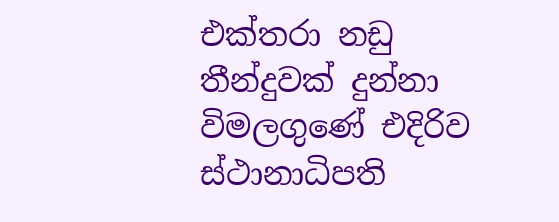එක්තරා නඩු තීන්දුවක් දුන්නා විමලගු‍ණේ එදිරිව ස්ථානාධිපති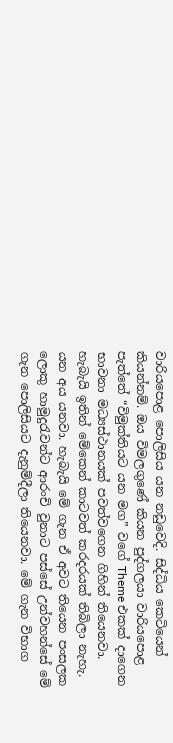වාරියපොළ පොලිසිය යන නඩුවෙදි. සිද්ධිය කෙටියෙන් කියන්නම්. ඔය විමලගුණේ කියන පුද්ගලයා වාරියපොළ පැත්තේ “විමුක්තියට යන මග” වගේ Theme එකක් දාගෙන භාවනා මධ්‍යස්ථානයක් පවත්වගෙන ගිහින් තියෙනවා. හැබැයි ඉතින් මේකෙන් කාටවත් කරදරයක් තිබිලා නැහැ. යන අය යනවා. හැබැයි මේ ගැන ඒ අවට තියෙන පංසලක ලොකු හාමුදුරැවන්ට ආරංචි වුනාට පස්සේ උන්වහන්සේ මේ ගැන පොලිසියට දැනුම්දීලා තියෙනවා. මේ ගැන විභාග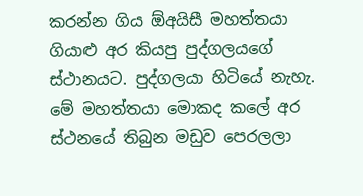කරන්න ගිය ‍ඕඅයිසී මහත්තයා ගියාළු අර කියපු පුද්ගලයගේ ස්ථානයට. පුද්ගලයා හිටියේ නැහැ. මේ මහත්තයා මොකද කලේ අර ස්ථනයේ තිබුන මඩුව පෙරලලා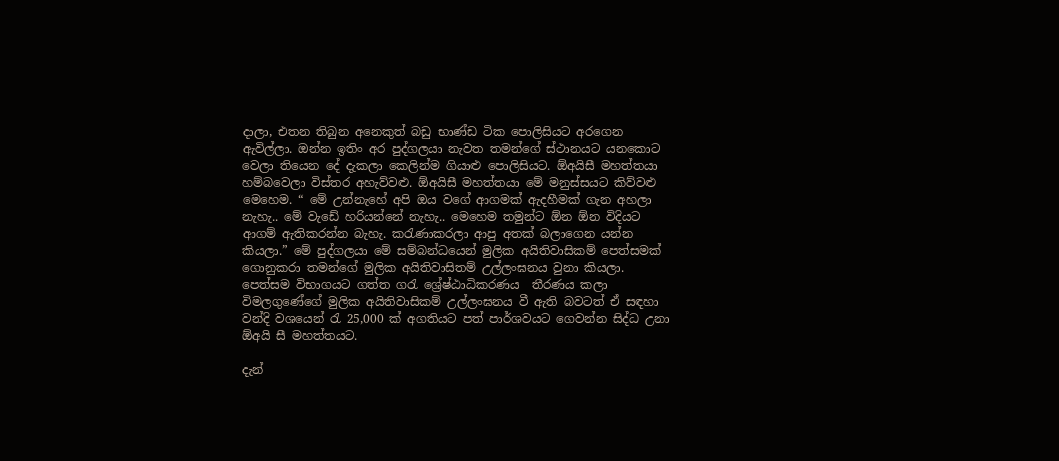දාලා, එතන තිබුන අනෙකුත් බඩු භාණ්ඩ ටික පොලිසියට අරගෙන ඇවිල්ලා. ඔන්න ඉතිං අර පුද්ගලයා නැවත තමන්ගේ ස්ථානයට යනකොට වෙලා තියෙන දේ දැකලා කෙලින්ම ගියාළු පොලිසියට. ඕඅයිසී මහත්තයා හම්බවෙලා විස්තර අහැව්වළු. ඕඅයිසී මහත්තයා මේ මනුස්සයට කිව්වළු මෙහෙම. “ මේ උන්නැහේ අපි ඔය වගේ ආගමක් ඇදහීමක් ගැන අහලා නැහැ.. මේ වැඩේ හරියන්නේ නැහැ.. මෙහෙම තමුන්ට ඕන ඕන විදියට ආගම් ඇතිකරන්න බැහැ. කරැණාකරලා ආපු අතක් බලාගෙන යන්න කියලා.” මේ පුද්ගලයා මේ සම්බන්ධයෙන් මුලික අයිතිවාසිකම් පෙත්සමක් ගොනුකරා තමන්ගේ මුලික අයිතිවාසිතම් උල්ලංඝනය වුනා කියලා. පෙත්සම විභාගයට ගත්ත ගරැ ශ්‍රේෂ්ඨාධිකරණය  තීරණය කලා විමලගුණේගේ මුලික අයිතිවාසිකම් උල්ලංඝනය වී ඇති බවටත් ඒ සඳහා වන්දි වශයෙන් රැ 25,000 ක් අගතියට පත් පාර්ශවයට ගෙවන්න සිද්ධ උනා ඕඅයි සී මහත්තයට.

දැන්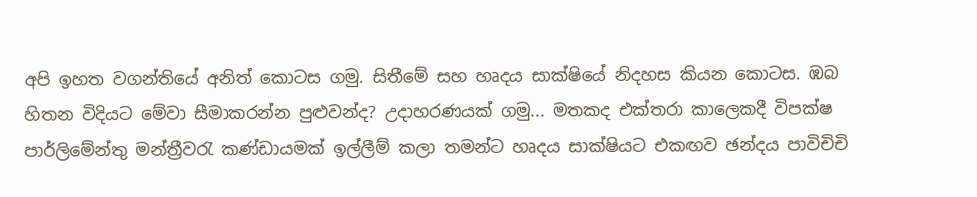අපි ‍ඉහත වගන්තියේ අනිත් කොටස ගමු. සිතීමේ සහ හෘදය සාක්ෂියේ නිදහස කියන කොටස. ඹබ හිතන විදියට මේවා සීමාකරන්න පුළුවන්ද? උදාහරණයක් ගමු... මතකද එක්තරා කාලෙකදී විපක්ෂ පාර්ලිමේන්තු මන්ත්‍රීවරැ කණ්ඩායමක් ඉල්ලීම් කලා තමන්ට හෘදය සාක්ෂියට එකඟව ඡන්දය පාවිචිචි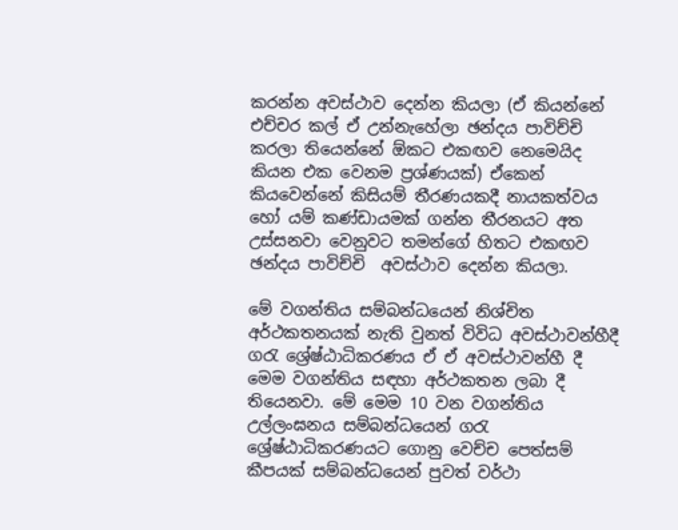කරන්න අවස්ථාව දෙන්න කියලා (ඒ කියන්නේ එච්චර කල් ඒ උන්නැහේලා ඡන්දය පාවිච්චි කරලා තියෙන්නේ ඕකට එකඟව නෙමෙයිද කියන එක වෙනම ප්‍රශ්ණයක්) ඒකෙන් කියවෙන්නේ කිසියම් තීරණයකදී නායකත්වය හෝ යම් කණ්ඩායමක් ගන්න තීරනයට අත උස්සනවා වෙනුවට තමන්ගේ හිතට එකඟව ඡන්දය පාවිච්චි  අවස්ථාව දෙන්න කියලා.

මේ වගන්තිය සම්බන්ධයෙන් නිශ්චිත අර්ථකතනයක් නැති වුනත් විවිධ අවස්ථාවන්හීදී ගරැ ශ්‍රේෂ්ඨාධිකරණය ඒ ඒ අවස්ථාවන්හී දී මෙම වගන්තිය සඳහා අර්ථකතන ලබා දී තියෙනවා. මේ මෙම 10 වන වගන්තිය උල්ලංඝනය සම්බන්ධයෙන් ‍ගරැ ශ්‍රේෂ්ඨාධිකරණයට ගොනු වෙච්ච පෙත්සම් කීපයක් සම්බන්ධයෙන් පුවත් වර්ථා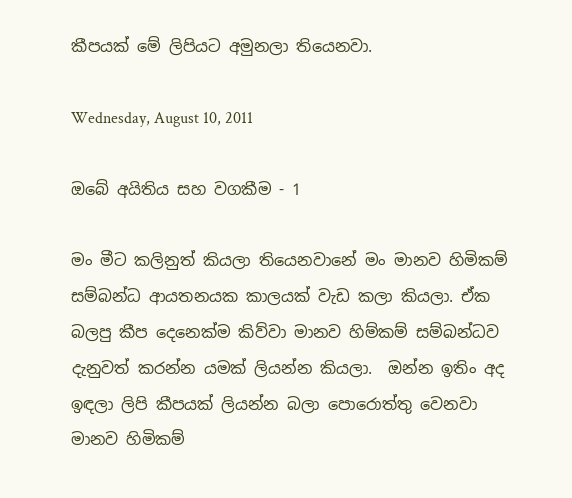කීපයක් මේ ලිපියට අමුනලා තියෙනවා.

Wednesday, August 10, 2011

ඔබේ අයිතිය සහ වගකීම - 1

මං මීට කලිනුත් කියලා තියෙනවානේ මං මානව හිමිකම් සම්බන්ධ ආයතනයක කාලයක් වැඩ කලා කියලා. ඒක බලපු කීප දෙනෙක්ම කිව්වා මානව හිම්කම් සම්බන්ධව දැනුවත් කරන්න යමක් ලියන්න කියලා.  ඔන්න ඉතිං අද ඉඳලා ලිපි කීපයක් ලියන්න බලා පොරොත්තු වෙනවා මානව හිමිකම්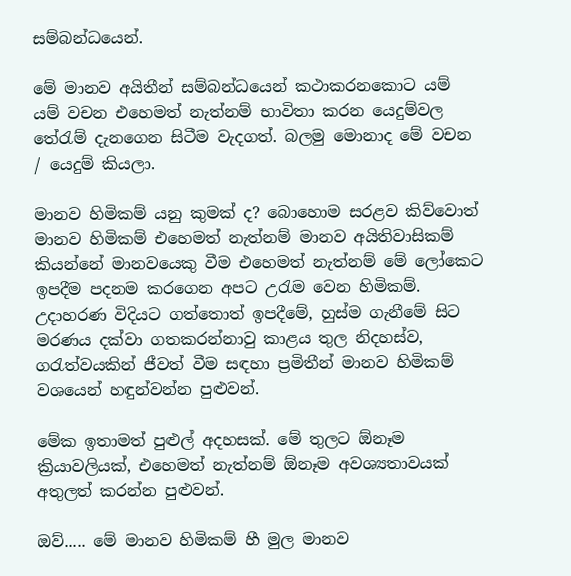සම්බන්ධයෙන්.

මේ මානව අයිතීන් සම්බන්ධයෙන් කථාකරනකොට යම් යම් වචන එහෙමත් නැත්නම් භාවිතා කරන යෙදුම්වල තේරැම් දැනගෙන සිටීම වැදගත්. බලමු මොනාද මේ වචන / යෙදුම් කියලා.

මානව හිමිකම් යනු කුමක් ද? බොහොම සරළව කිව්වොත් මානව හිමිකම් එහෙමත් නැත්නම් මානව අයිතිවාසිකම් කියන්නේ මානවයෙකු වීම එහෙමත් නැත්නම් මේ ලෝකෙට ඉපදීම පදනම කරගෙන අපට උරැම වෙන හිමිකම්. උදාහරණ විදියට ගත්තොත් ඉපදීමේ, හුස්ම ගැනීමේ සිට මරණය දක්වා ගතකරන්නාවු කාළය තුල නිදහස්ව, ගරැත්වයකින් ජීවත් වීම සඳහා ප්‍රමිතීන් මානව හිමිකම් වශයෙන් හඳුන්වන්න පුළුවන්.

මේක ඉතාමත් පුළුල් අදහසක්. මේ තුලට ඕනෑම ක්‍රියාවලියක්, එහෙමත් නැත්නම් ඕනෑම අවශ්‍යතාවයක් අතුලත් කරන්න පුළුවන්.

ඔව්..... මේ මානව හිමිකම් හී මුල මානව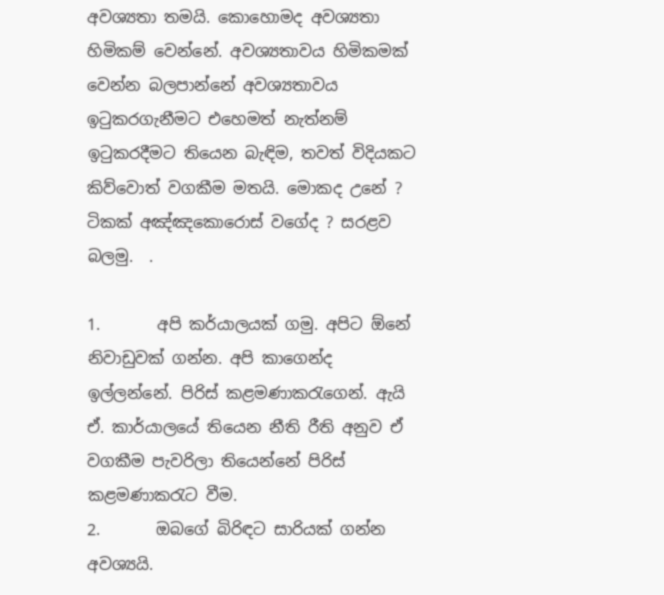අවශ්‍යතා තමයි. කොහොමද අවශ්‍යතා හිමිකම් වෙන්නේ. අවශ්‍යතාවය හිමිකමක් වෙන්න බලපාන්නේ අවශ්‍යතාවය ඉටුකරගැනීමට එහෙමත් නැත්නම් ඉටුකරදීමට තියෙන බැඳිම, තවත් විදියකට කිව්වොත් වගකීම මතයි. මොකද උනේ ? ටිකක් අඤ්ඤකොරොස් වගේද ? සරළව බලමු.  .

1.       අපි කර්යාලයක් ගමු. අපිට ඕනේ නිවාඩුවක් ගන්න. අපි කාගෙන්ද ඉල්ලන්නේ. පිරිස් කළමණාකරැගෙන්. ඇයි ඒ. කාර්යාලයේ තියෙන නීති රීති අනුව ඒ වගකීම පැවරිලා තියෙන්නේ පිරිස් කළමණාකරැට වීම.
2.       ඔබගේ බිරිඳට සාරියක් ගන්න අවශ්‍යයි.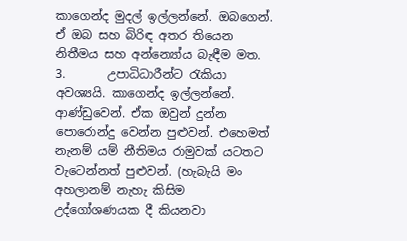කාගෙන්ද මුදල් ඉල්ලන්නේ. ඔබගෙන්. ඒ ඔබ සහ බිරිඳ අතර තියෙන නිතීමය සහ අන්න්‍යෝය බැඳීම මත.
3.       උපාධිධාරීන්ට රැකියා අවශ්‍යයි. කාගෙන්ද ඉල්ලන්නේ. ආණ්ඩුවෙන්. ඒක ඔවුන් දුන්න පොරොන්දු වෙන්න පුළුවන්. එහෙමත් නැනම් යම් නීතිමය රාමුවක් යටතට වැටෙන්නත් පුළුවන්. (හැබැයි මං අහලානම් නැහැ කිසිම උද්ගෝශණයක දී කියනවා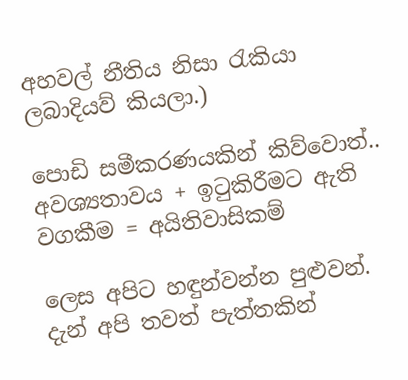අහවල් නීතිය නිසා රැකියා ලබාදියව් කියලා.)

පොඩි සමීකරණයකින් කිව්වොත්..
අවශ්‍යතාවය + ඉටුකිරීමට ඇති වගකීම = අයිතිවාසිකම්

ලෙස අපිට හඳුන්වන්න පුළුවන්. දැන් අපි තවත් පැත්තකින්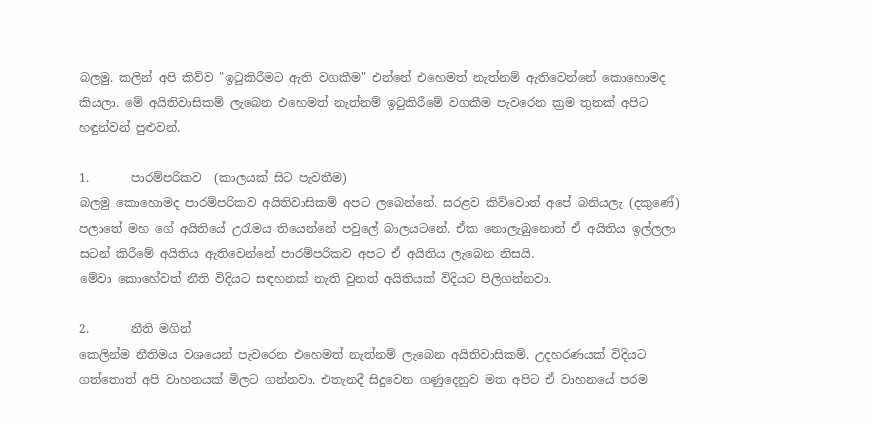බලමු. කලින් අපි කිව්ව "ඉටුකිරීමට ඇති වගකීම" එන්නේ එහෙමත් නැත්නම් ඇතිවෙන්නේ කොහොමද කියලා. මේ අයිතිවාසිකම් ලැබෙන එහෙමත් නැත්නම් ඉටුකිරීමේ වගකීම පැවරෙන ක්‍රම තුනක් අපිට හඳුන්වන් පුළුවන්.

1.       පාරම්පරිකව  (කාලයක් සිට පැවතීම)
බලමු කොහොමද පාරම්පරිකව අයිතිවාසිකම් අපට ලබෙන්නේ. සරළව කිව්වොත් අපේ බනියලැ (දකු‍ණේ) පලාතේ මහ ගේ අයිතියේ උරැමය තියෙන්නේ පවුලේ බාලයටනේ. ඒක නොලැබුනොත් ඒ අයිතිය ඉල්ලලා සටන් කිරීමේ අයිතිය ඇතිවෙන්නේ පාරම්පරිකව අපට ඒ අයිතිය ලැබෙන නිසයි.
මේවා කොහේවත් නීති විදියට සඳහනක් නැති වුනත් අයිතියක් විදියට පිලිගන්නවා.

2.       නීති මගින්
කෙලින්ම නීතිමය වශයෙන් පැවරෙන එහෙමත් නැත්නම් ලැබෙන අයිතිවාසිකම්. උදහරණයක් විදියට ගත්තොත් අපි වාහනයක් මිලට ගන්නවා. එතැනදී සිදුවෙන ගණුදෙනුව මත අපිට ඒ වාහනයේ පරම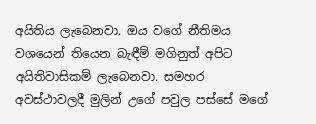අයිතිය ලැබෙනවා. ඔය වගේ නීතිමය වශයෙන් තියෙන බැඳීම් මගිනුත් අපිට අයිතිවාසිකම් ලැබෙනවා. සමහර අවස්ථාවලදී මුලින් උගේ පවුල පස්සේ මගේ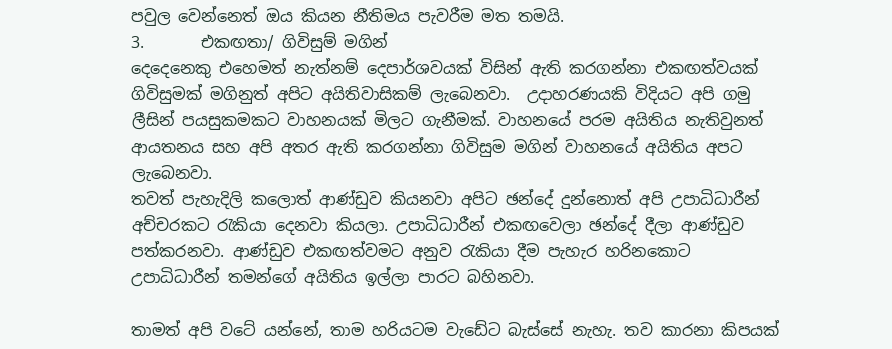පවුල‍ වෙන්නෙත් ඔය කියන නීතිමය පැවරීම මත තමයි.
3.       එකඟතා/ ගිවිසුම් මගින්
දෙදෙනෙකු එහෙමත් නැත්නම් දෙපාර්ශවයක් විසින් ඇති කරගන්නා එකඟත්වයක් ගිවිසුමක් මගිනුත් අපිට අයිතිවාසිකම් ලැබෙනවා.  උදාහරණයකි විදියට අපි ගමු ලීසින් පයසුකමකට වාහනයක් මිලට ගැනීමක්. වාහනයේ පරම අයිතිය නැතිවුනත් ආයතනය සහ අපි අතර ඇති කරගන්නා ගිවිසුම මගින් වාහනයේ අයිතිය අපට ලැබෙනවා.
තවත් පැහැදිලි කලොත් ආණ්ඩුව කියනවා අපිට ඡන්දේ දුන්නොත් අපි උපාධිධාරීන් අච්චරකට රැකියා දෙනවා කියලා. උපාධිධාරීන් එකඟවෙලා ඡන්දේ ‍දීලා ආණ්ඩුව පත්කරනවා. ආණ්ඩුව එකඟත්වමට අනුව රැකියා දීම පැහැර හරිනකොට උපාධිධාරීන් තමන්ගේ අයිතිය ඉල්ලා පාරට බහිනවා.

තාමත් අපි වටේ යන්නේ, තාම හරියටම වැඩේට බැස්සේ නැහැ. තව කාරනා කිපයක්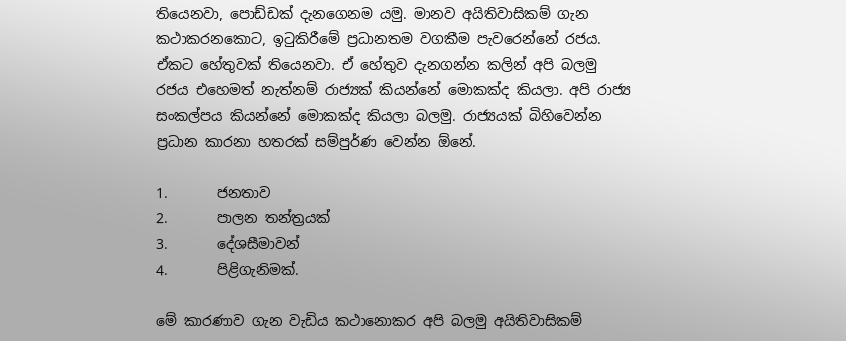තියෙනවා, පොඩ්ඩක් දැනගෙනම යමු. මානව අයිතිවාසිකම් ගැන කථාකරනකොට, ඉටුකිරීමේ ප්‍රධානතම වගකීම පැවරෙන්නේ රජය. ඒකට හේතුවක් තියෙනවා. ඒ හේතුව දැනගන්න කලින් අපි බලමු රජය එහෙමත් නැත්නම් රාජ්‍යක් කියන්නේ මොකක්ද කියලා. අපි රාජ්‍ය සංකල්පය කියන්නේ මොකක්ද කියලා බලමු. රාජ්‍යයක් බිහිවෙන්න ප්‍රධාන කාරනා හතරක් සම්පුර්ණ වෙන්න ඕනේ.

1.       ජනතාව
2.       පාලන තන්ත්‍රයක්
3.       දේශසීමාවන්
4.       පිළිගැනිමක්.

මේ කාරණාව ගැන වැඩිය කථානොකර අපි බලමු අයිතිවාසිකම්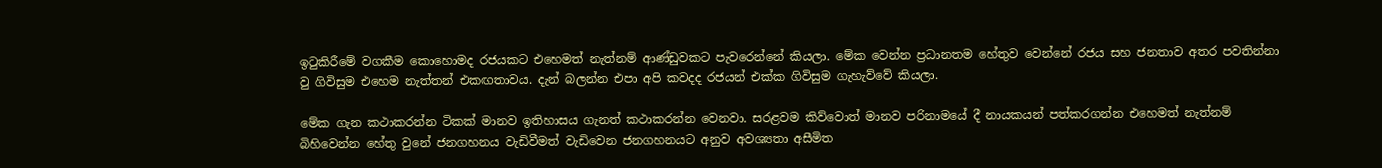ඉටුකිරීමේ වගකීම කොහොමද රජයකට එහෙමත් නැත්නම් ආණ්ඩුවකට පැවරෙන්නේ කියලා. මේක වෙන්න ප්‍රධානතම හේතුව වෙන්නේ රජය සහ ජනතාව අතර පවතින්නා වු ගිවිසුම එහෙම නැත්තන් එකඟතාවය. දැන් බලන්න එපා අපි කවදද රජයන් එක්ක ගිවිසුම ගැහැව්වේ කියලා.

මේක ගැන කථාකරන්න ටිකක් මානව ඉතිහාසය ගැනත් කථාකරන්න වෙනවා. සරළවම කිව්වොත් මානව පරිනාමයේ දී නායකයන් පත්කරගන්න එහෙමත් නැත්නම් බිහිවෙන්න හේතු වුනේ ජනගහනය වැඩිවීමත් වැඩිවෙන ජනගහනයට අනුව අවශ්‍යතා අසීමිත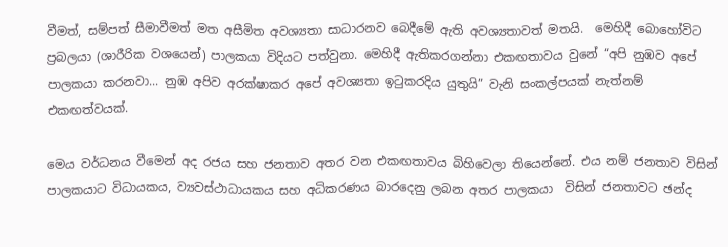වීමත්, සම්පත් සීමාවීමත් මත අසීමිත අවශ්‍යතා සාධාරනව බෙදීමේ ඇති අවශ්‍යතාවත් මතයි.  මෙහිදී බොහෝවිට ප්‍රබලයා (ශාරීරික වශයෙන්) පාලකයා විදියට පත්වුනා. මෙහිදී ඇතිකරගන්නා එකඟතාවය වුනේ “අපි නුඹව අපේ පාලකයා කරනවා... නුඹ අපිව අරක්ෂාකර අපේ අවශ්‍යතා ඉටුකරදිය යුතුයි” වැනි සංකල්පයක් නැත්නම් එකඟත්වයක්.

මෙය වර්ධනය ‍වීමෙන් අද රජය සහ ජනතාව අතර වන එකඟතාවය බිහිවෙලා තියෙන්නේ. එය නම් ජනතාව විසින් පාලකයාට විධායකය, ව්‍යවස්ථාධායකය සහ අධිකරණය බාරදෙනු ලබන අතර පාලකයා  විසින් ජනතාවට ඡන්ද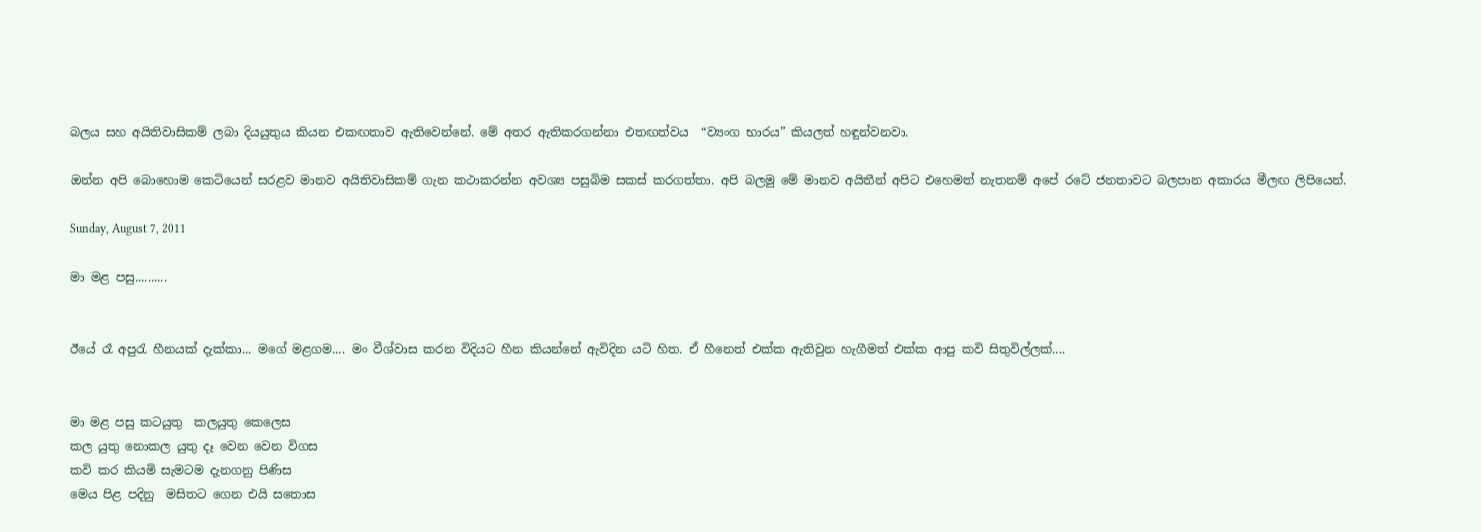බලය සහ අයිතිවාසිකම් ලබා දියයුතුය කියන එකඟතාව ඇතිවෙන්නේ. මේ අතර ඇතිකරගන්නා එතඟත්වය  “ව්‍යංග භාරය” කියලත් හඳුන්වනවා.

ඔන්න අපි ‍බොහොම ‍කෙටියෙන් සරළව ‍මානව අයිතිවාසිකම් ගැන කථාකරන්න අවශ්‍ය පසුබිම සකස් කරගත්තා. අපි බලමු මේ මානව අයිතීන් අපිට එහෙමත් නැ‍තනම් අපේ රටේ ජනතාවට බලපාන අකාරය මීලඟ ලිපියෙන්.

Sunday, August 7, 2011

මා මළ පසු..........


ඊයේ රෑ අපුරැ හීනයක් දැක්කා... මගේ මළගම.... මං වීශ්වාස කරන විදියට හීන කියන්නේ ඇවිදින යටි හිත. ඒ හීනෙත් එක්ක ඇතිවුන හැගීමත් එක්ක ආපු කවි සිතුවිල්ලක්....


මා මළ පසු කටයුතු  කලයුතු කෙලෙස
කල යුතු නොකල යුතු දෑ වෙන වෙන විගස
කවි කර කියමි සැමටම දැනගනු පිණිස
මෙය පිළ පදිනු  මසිතට ගෙන එයි සතොස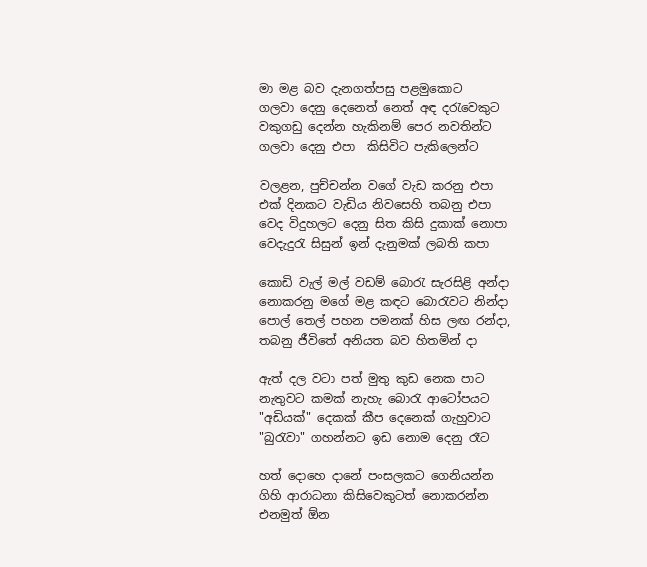මා මළ බව දැනගත්පසු පළමුකොට
ගලවා දෙනු දෙ‍නෙත් නෙත් අඳ දරැවෙකුට
වකුගඩු දෙන්න හැකිනම් පෙර නවතින්ට
ගලවා දෙනු එපා  කිසිවිට පැකිලෙන්ට

වලළන, පුච්චන්න වගේ වැඩ කරනු එපා
එක් දිනකට වැඩිය නිවසෙහි තබනු එපා
වෙද විදුහලට දෙනු සිත කිසි දුකාක් නොපා
වෙදැදුරැ සිසුන් ඉන් දැනුමක් ලබති කපා

කොඩි වැල් මල් වඩම් බොරැ සැරසිළි අන්දා
නොකරනු මගේ මළ කඳට බොරැවට නින්දා
පොල් තෙල් පහන පමනක් හිස ලඟ රන්දා,
තබනු ජීවිතේ අනියත බව හිතමින් දා

ඇත් දල වටා පත් මුතු කුඩ නෙක පාට
නැතුවට කමක් නැහැ බොරැ ආටෝපයට
"අඩියක්" දෙකක් කීප දෙනෙක් ගැහුවාට
"බුරැවා" ගහන්නට ඉඩ නොම දෙනු රෑට

හත් දොහෙ දානේ පංසලකට ගෙනියන්න
ගිහි ආරාධනා කිසිවෙකුටත් නොකරන්න
එනමුත් ඕන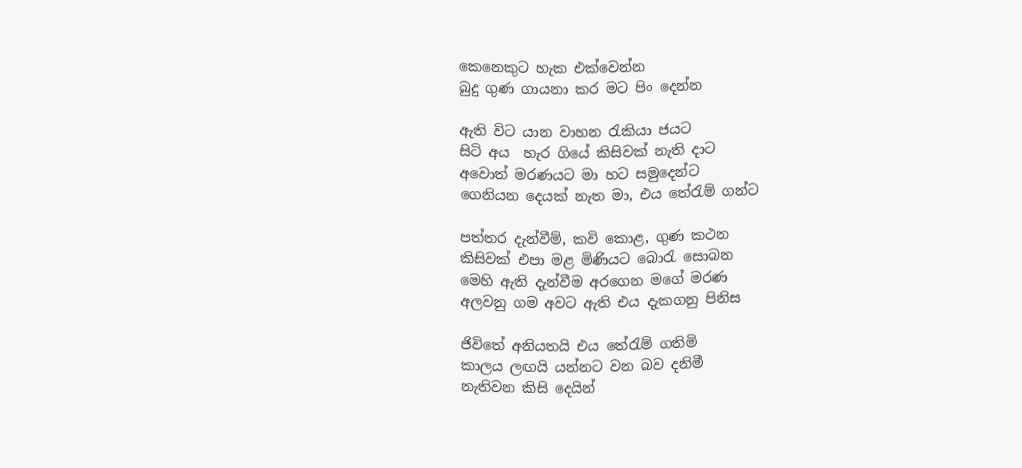කෙනෙකුට හැක එක්වෙන්න
බුදු ගුණ ගායනා කර මට පිං දෙන්න

ඇති විට යාන වාහන රැකියා ජයට
සිටි අය  හැර ගියේ කිසිවක් නැති දාට
අවොත් මරණයට මා හට සමු‍දෙන්ට
ගෙනියන දෙයක් නැත මා, එය තේරැම් ගන්ට

පත්තර දැන්වීම්, කවි කොළ, ගුණ කථන
කිසිවක් එපා මළ මිණියට බොරැ සොබන
මෙහි ඇති දැන්වීම අරගෙන මගේ මරණ
අලවනු ගම අවට ඇති එය දැකගනු පිනිස

ජිවිතේ අනියතයි එය තේරැම් ගතිමි
කාලය ලඟයි යන්නට වන බව දනිමී
නැතිවන කිසි දෙයින්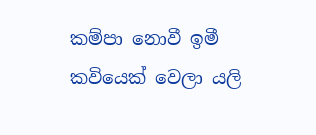කම්පා නොවී ඉමී
කවියෙක් වෙලා යලි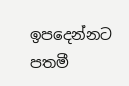ඉපදෙන්නට පතමී